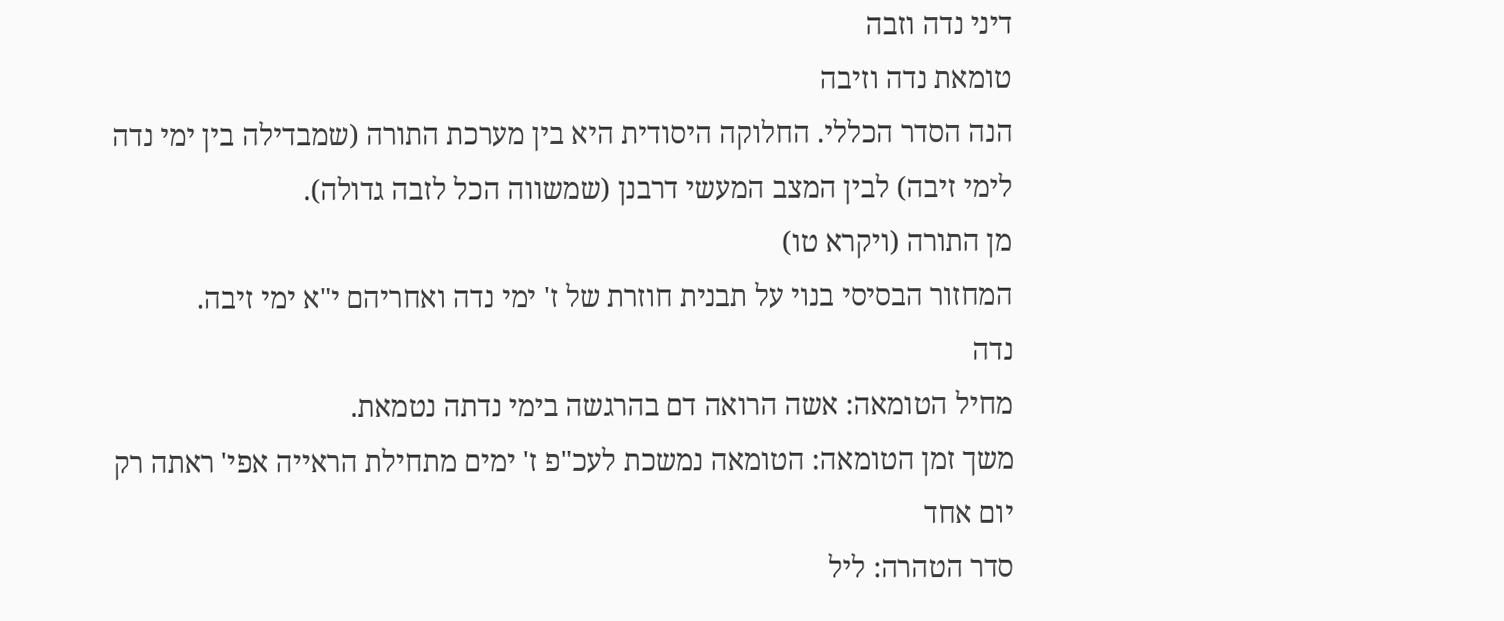דיני נדה וזבה
טומאת נדה וזיבה
הנה הסדר הכללי. החלוקה היסודית היא בין מערכת התורה (שמבדילה בין ימי נדה לימי זיבה) לבין המצב המעשי דרבנן (שמשווה הכל לזבה גדולה).
מן התורה (ויקרא טו)
המחזור הבסיסי בנוי על תבנית חוזרת של ז' ימי נדה ואחריהם י"א ימי זיבה.
נדה
מחיל הטומאה: אשה הרואה דם בהרגשה בימי נדתה נטמאת.
משך זמן הטומאה: הטומאה נמשכת לעכ"פ ז' ימים מתחילת הראייה אפי' ראתה רק יום אחד
סדר הטהרה: ליל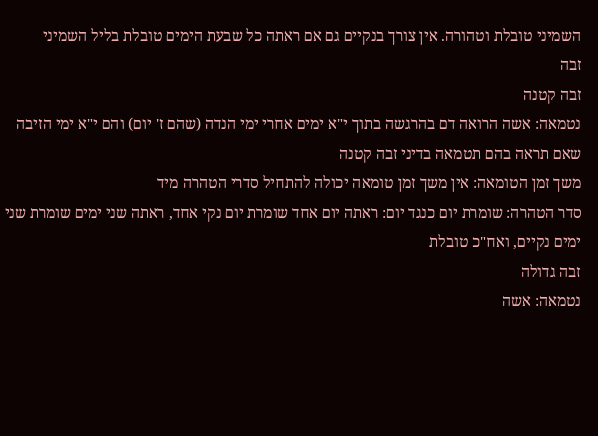השמיני טובלת וטהורה. אין צורך בנקיים גם אם ראתה כל שבעת הימים טובלת בליל השמיני
זבה
זבה קטנה
נטמאה: אשה הרואה דם בהרגשה בתוך י"א ימים אחרי ימי הנדה (שהם ז' יום) והם י"א ימי הזיבה שאם תראה בהם תטמאה בדיני זבה קטנה
משך זמן הטומאה: אין משך זמן טומאה יכולה להתחיל סדרי הטהרה מיד
סדר הטהרה: שומרת יום כנגד יום: ראתה יום אחד שומרת יום נקי אחד, ראתה שני ימים שומרת שני ימים נקיים, ואח"כ טובלת
זבה גדולה
נטמאה: אשה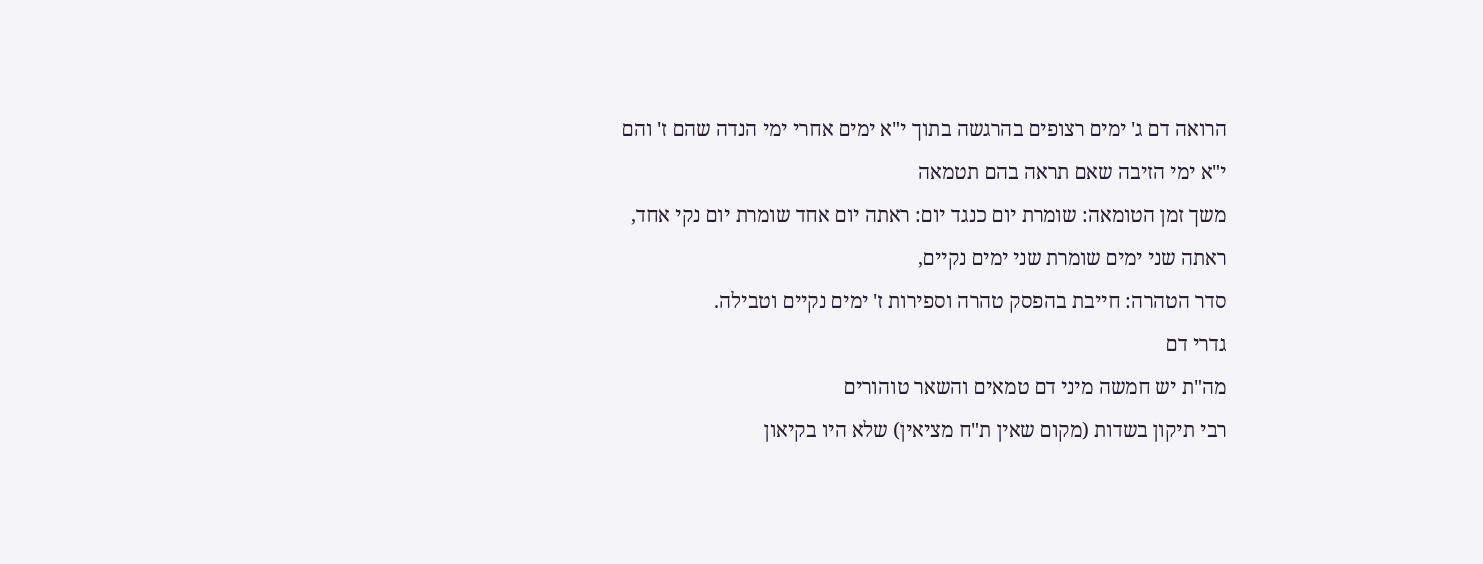הרואה דם ג' ימים רצופים בהרגשה בתוך י"א ימים אחרי ימי הנדה שהם ז' והם י"א ימי הזיבה שאם תראה בהם תטמאה
משך זמן הטומאה: שומרת יום כנגד יום: ראתה יום אחד שומרת יום נקי אחד, ראתה שני ימים שומרת שני ימים נקיים,
סדר הטהרה: חייבת בהפסק טהרה וספירות ז' ימים נקיים וטבילה.
גדרי דם
מה"ת יש חמשה מיני דם טמאים והשאר טוהורים
רבי תיקון בשדות (מקום שאין ת"ח מציאין) שלא היו בקיאון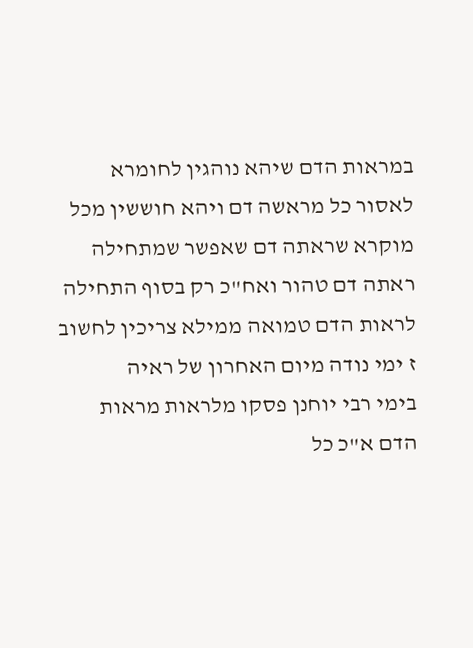במראות הדם שיהא נוהגין לחומרא לאסור כל מראשה דם ויהא חוששין מכל מוקרא שראתה דם שאפשר שמתחילה ראתה דם טהור ואח"כ רק בסוף התחילה לראות הדם טמואה ממילא צריכין לחשוב ז ימי נודה מיום האחרון של ראיה
בימי רבי יוחנן פסקו מלראות מראות הדם א"כ כל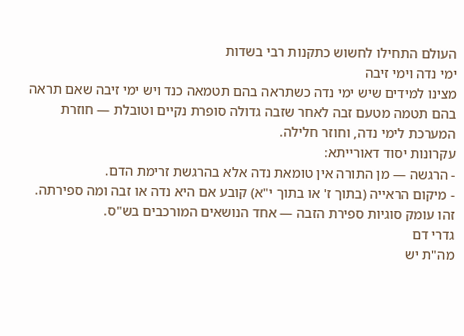העולם התחילו לחשוש כתקנות רבי בשדות
ימי נדה וימי זיבה
מצינו למידים שיש ימי נדה כשתראה בהם תטמאה כנד ויש ימי זיבה שאם תראה בהם תטמה מטעם זבה לאחר שזבה גדולה סופרת נקיים וטובלת — חוזרת המערכת לימי נדה, וחוזר חלילה.
עקרונות יסוד דאורייתא:
- הרגשה — מן התורה אין טומאת נדה אלא בהרגשת זרימת הדם.
- מיקום הראייה (בתוך ז' או בתוך י"א) קובע אם היא נדה או זבה ומה ספירתה. זהו עומק סוגיות ספירת הזבה — אחד הנושאים המורכבים בש"ס.
גדרי דם
מה"ת יש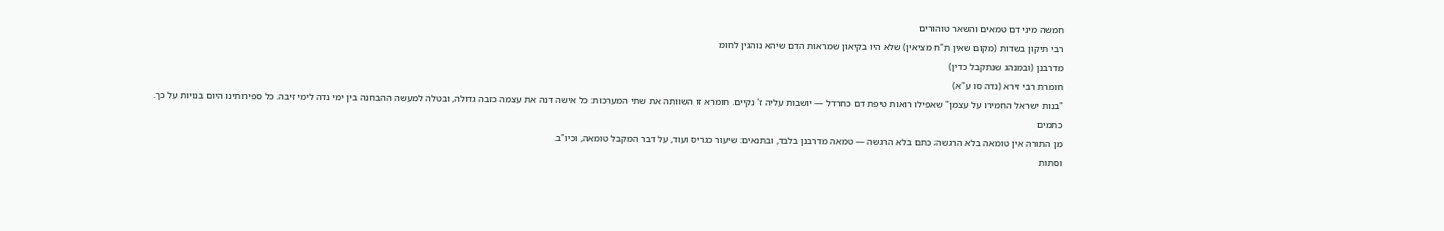חמשה מיני דם טמאים והשאר טוהורים
רבי תיקון בשדות (מקום שאין ת"ח מציאין) שלא היו בקיאון שמראות הדם שיהא נוהגין לחומ
מדרבנן (ובמנהג שנתקבל כדין)
חומרת רבי זירא (נדה סו ע"א)
"בנות ישראל החמירו על עצמן" שאפילו רואות טיפת דם כחרדל — יושבות עליה ז' נקיים. חומרא זו השוותה את שתי המערכות: כל אישה דנה את עצמה כזבה גדולה, ובטלה למעשה ההבחנה בין ימי נדה לימי זיבה. כל ספירותינו היום בנויות על כך.
כתמים
מן התורה אין טומאה בלא הרגשה; כתם בלא הרגשה — טמאה מדרבנן בלבד, ובתנאים: שיעור כגריס ועוד, על דבר המקבל טומאה, וכיו"ב.
וסתות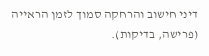דיני חישוב והרחקה סמוך לזמן הראייה (פרישה, בדיקות).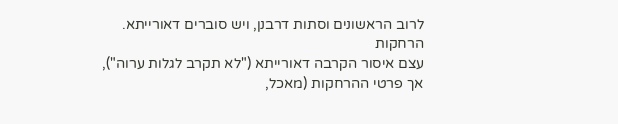לרוב הראשונים וסתות דרבנן, ויש סוברים דאורייתא.
הרחקות
עצם איסור הקרבה דאורייתא ("לא תקרב לגלות ערוה"), אך פרטי ההרחקות (מאכל,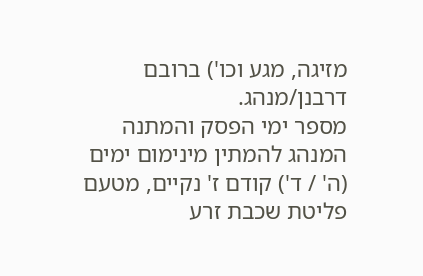מזיגה, מגע וכו') ברובם דרבנן/מנהג.
מספר ימי הפסק והמתנה
המנהג להמתין מינימום ימים (ה' / ד') קודם ז' נקיים, מטעם פליטת שכבת זרע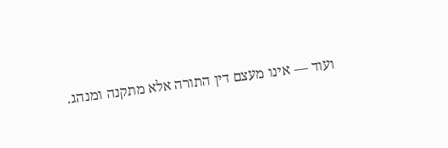ועוד — אינו מעצם דין התורה אלא מתקנה ומנהג.